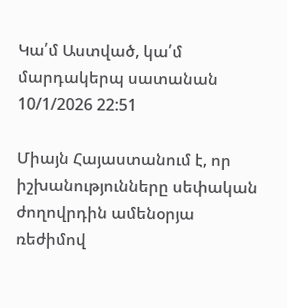Կա՛մ Աստված, կա՛մ մարդակերպ սատանան
10/1/2026 22:51

Միայն Հայաստանում է, որ իշխանությունները սեփական ժողովրդին ամենօրյա ռեժիմով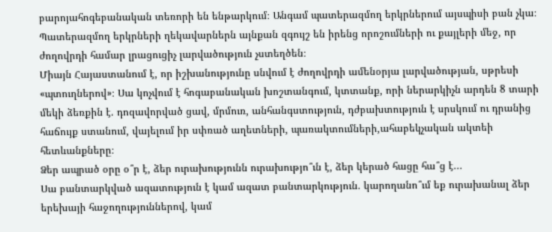բարոյահոգեբանական տեռորի են ենթարկում։ Անգամ պատերազմող երկրներում այսպիսի բան չկա։
Պատերազմող երկրների ղեկավարներն այնքան զգույշ են իրենց որոշումների ու քայլերի մեջ, որ ժողովրդի համար լրացուցիչ լարվածություն չստեղծեն։
Միայն Հայաստանում է, որ իշխանությունը սնվում է ժողովրդի ամենօրյա լարվածության, սթրեսի «պտուղներով»։ Սա կոչվում է հոգաբանական խոշտանգում, կտտանք, որի ներարկիչն արդեն 8 տարի մեկի ձեռքին է. դոզավորված ցավ, մրմուռ, անհանգստություն, դժբախտություն է սրսկում ու դրանից հաճույք ստանում, վայելում իր սփռած աղետների, պառակտումների,ահաբեկչական ակտեի հետևանքները։
Ձեր ապրած օրը օ՞ր է, ձեր ուրախությունն ուրախությո՞ւն է, ձեր կերած հացը հա՞ց է...
Սա բանտարկված ազատություն է կամ ազատ բանտարկություն. կարողանո՞ւմ եք ուրախանալ ձեր երեխայի հաջողություններով, կամ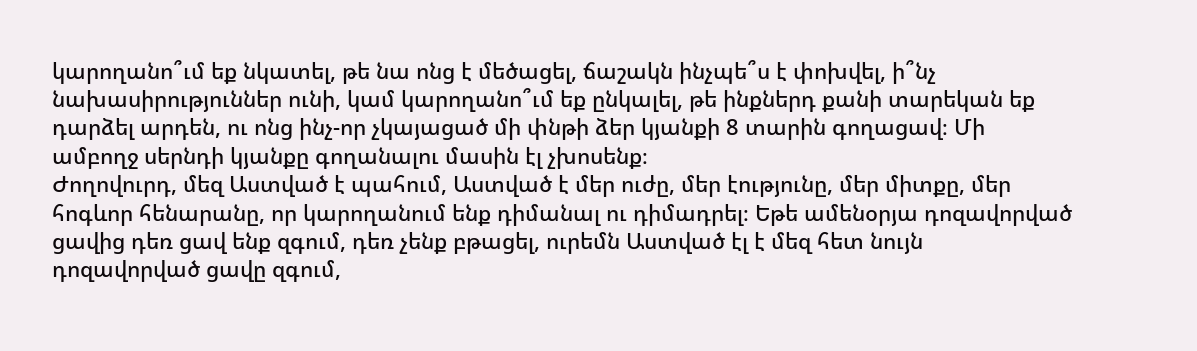կարողանո՞ւմ եք նկատել, թե նա ոնց է մեծացել, ճաշակն ինչպե՞ս է փոխվել, ի՞նչ նախասիրություններ ունի, կամ կարողանո՞ւմ եք ընկալել, թե ինքներդ քանի տարեկան եք դարձել արդեն, ու ոնց ինչ-որ չկայացած մի փնթի ձեր կյանքի 8 տարին գողացավ։ Մի ամբողջ սերնդի կյանքը գողանալու մասին էլ չխոսենք։
Ժողովուրդ, մեզ Աստված է պահում, Աստված է մեր ուժը, մեր էությունը, մեր միտքը, մեր հոգևոր հենարանը, որ կարողանում ենք դիմանալ ու դիմադրել։ Եթե ամենօրյա դոզավորված ցավից դեռ ցավ ենք զգում, դեռ չենք բթացել, ուրեմն Աստված էլ է մեզ հետ նույն դոզավորված ցավը զգում,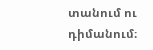տանում ու դիմանում։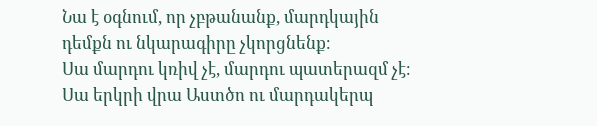Նա է օգնում, որ չբթանանք, մարդկային դեմքն ու նկարագիրը չկորցնենք։
Սա մարդու կռիվ չէ, մարդու պատերազմ չէ։ Սա երկրի վրա Աստծո ու մարդակերպ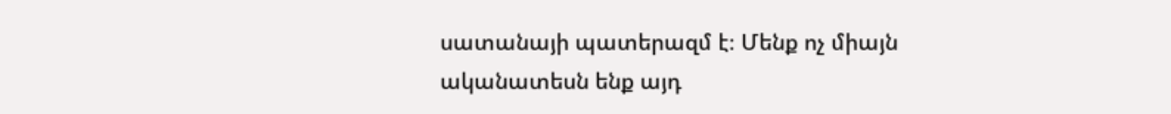սատանայի պատերազմ է։ Մենք ոչ միայն ականատեսն ենք այդ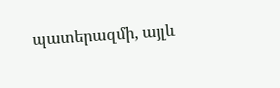պատերազմի, այլև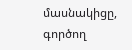մասնակիցը, գործող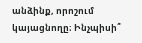անձինք, որոշում կայացնողը։ Ինչպիսի՞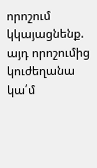որոշում կկայացնենք. այդ որոշումից կուժեղանա կա՛մ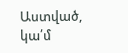Աստված, կա՛մ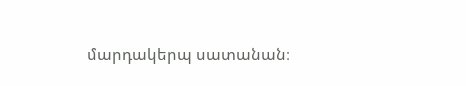մարդակերպ սատանան։